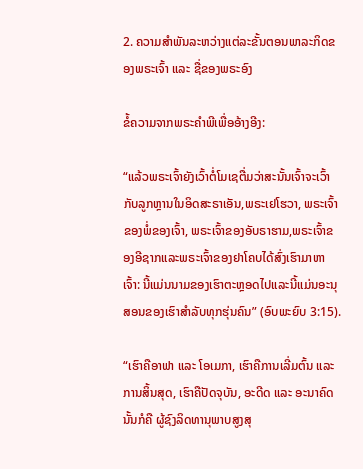2. ຄວາມສຳພັນລະຫວ່າງແຕ່ລະຂັ້ນຕອນພາລະກິດຂອງພຣະເຈົ້າ ແລະ ຊື່ຂອງພຣະອົງ

ຂໍ້ຄວາມຈາກພຣະຄໍາພີເພື່ອອ້າງອີງ:

“ແລ້ວພຣະເຈົ້າຍັງເວົ້າຕໍ່ໂມເຊຕື່ມວ່າສະນັ້ນເຈົ້າຈະເວົ້າກັບລູກຫຼານໃນອິດສະຣາເອັນ,ພຣະເຢໂຮວາ, ພຣະເຈົ້າຂອງພໍ່ຂອງເຈົ້າ, ພຣະເຈົ້າຂອງອັບຣາຮາມ,ພຣະເຈົ້າຂອງອີຊາກແລະພຣະເຈົ້າຂອງຢາໂຄບໄດ້ສົ່ງເຮົາມາຫາເຈົ້າ: ນີ້ແມ່ນນາມຂອງເຮົາຕະຫຼອດໄປແລະນີ້ແມ່ນອະນຸສອນຂອງເຮົາສຳລັບທຸກຮຸ່ນຄົນ” (ອົບພະຍົບ 3:15).

“ເຮົາຄືອາຟາ ແລະ ໂອເມກາ, ເຮົາຄືການເລີ່ມຕົ້ນ ແລະ ການສິ້ນສຸດ, ເຮົາຄືປັດຈຸບັນ, ອະດີດ ແລະ ອະນາຄົດ ນັ້ນກໍຄື ຜູ້ຊົງລິດທານຸພາບສູງສຸ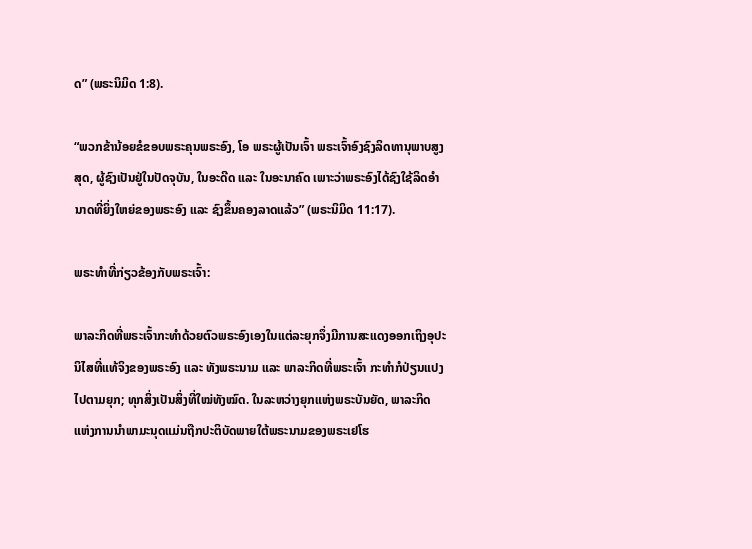ດ” (ພຣະນິມິດ 1:8).

“ພວກຂ້ານ້ອຍຂໍຂອບພຣະຄຸນພຣະອົງ, ໂອ ພຣະຜູ້ເປັນເຈົ້າ ພຣະເຈົ້າອົງຊົງລິດທານຸພາບສູງສຸດ, ຜູ້ຊົງເປັນຢູ່ໃນປັດຈຸບັນ, ໃນອະດີດ ແລະ ໃນອະນາຄົດ ເພາະວ່າພຣະອົງໄດ້ຊົງໃຊ້ລິດອໍານາດທີ່ຍິ່ງໃຫຍ່ຂອງພຣະອົງ ແລະ ຊົງຂຶ້ນຄອງລາດແລ້ວ” (ພຣະນິມິດ 11:17).

ພຣະທຳທີ່ກ່ຽວຂ້ອງກັບພຣະເຈົ້າ:

ພາລະກິດທີ່ພຣະເຈົ້າກະທຳດ້ວຍຕົວພຣະອົງເອງໃນແຕ່ລະຍຸກຈຶ່ງມີການສະແດງອອກເຖິງອຸປະນິໄສທີ່ແທ້ຈິງຂອງພຣະອົງ ແລະ ທັງພຣະນາມ ແລະ ພາລະກິດທີ່ພຣະເຈົ້າ ກະທຳກໍປ່ຽນແປງໄປຕາມຍຸກ; ທຸກສິ່ງເປັນສິ່ງທີ່ໃໝ່ທັງໝົດ. ໃນລະຫວ່າງຍຸກແຫ່ງພຣະບັນຍັດ, ພາລະກິດແຫ່ງການນໍາພາມະນຸດແມ່ນຖືກປະຕິບັດພາຍໃຕ້ພຣະນາມຂອງພຣະເຢໂຮ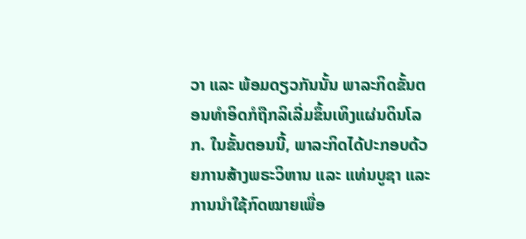ວາ ແລະ ພ້ອມດຽວກັນນັ້ນ ພາລະກິດຂັ້ນຕອນທຳອິດກໍຖືກລິເລີ່ມຂຶ້ນເທິງແຜ່ນດິນໂລກ. ໃນຂັ້ນຕອນນີ້, ພາລະກິດໄດ້ປະກອບດ້ວຍການສ້າງພຣະວິຫານ ແລະ ແທ່ນບູຊາ ແລະ ການນໍາໃຊ້ກົດໝາຍເພື່ອ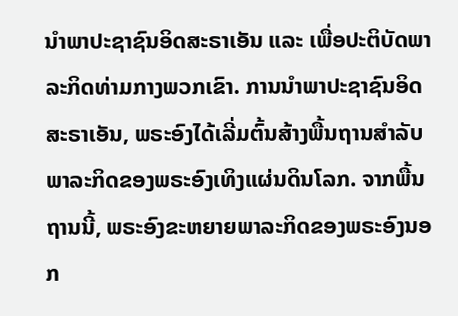ນໍາພາປະຊາຊົນອິດສະຣາເອັນ ແລະ ເພື່ອປະຕິບັດພາລະກິດທ່າມກາງພວກເຂົາ. ການນໍາພາປະຊາຊົນອິດສະຣາເອັນ, ພຣະອົງໄດ້ເລີ່ມຕົ້ນສ້າງພື້ນຖານສຳລັບພາລະກິດຂອງພຣະອົງເທິງແຜ່ນດິນໂລກ. ຈາກພື້ນຖານນີ້, ພຣະອົງຂະຫຍາຍພາລະກິດຂອງພຣະອົງນອກ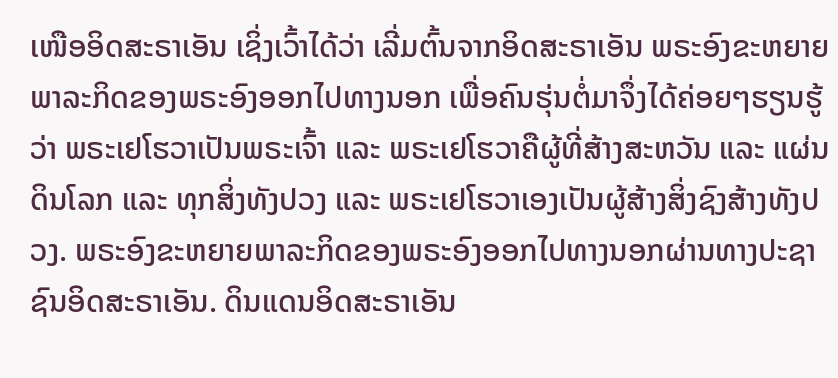ເໜືອອິດສະຣາເອັນ ເຊິ່ງເວົ້າໄດ້ວ່າ ເລີ່ມຕົ້ນຈາກອິດສະຣາເອັນ ພຣະອົງຂະຫຍາຍພາລະກິດຂອງພຣະອົງອອກໄປທາງນອກ ເພື່ອຄົນຮຸ່ນຕໍ່ມາຈຶ່ງໄດ້ຄ່ອຍໆຮຽນຮູ້ວ່າ ພຣະເຢໂຮວາເປັນພຣະເຈົ້າ ແລະ ພຣະເຢໂຮວາຄືຜູ້ທີ່ສ້າງສະຫວັນ ແລະ ແຜ່ນດິນໂລກ ແລະ ທຸກສິ່ງທັງປວງ ແລະ ພຣະເຢໂຮວາເອງເປັນຜູ້ສ້າງສິ່ງຊົງສ້າງທັງປວງ. ພຣະອົງຂະຫຍາຍພາລະກິດຂອງພຣະອົງອອກໄປທາງນອກຜ່ານທາງປະຊາຊົນອິດສະຣາເອັນ. ດິນແດນອິດສະຣາເອັນ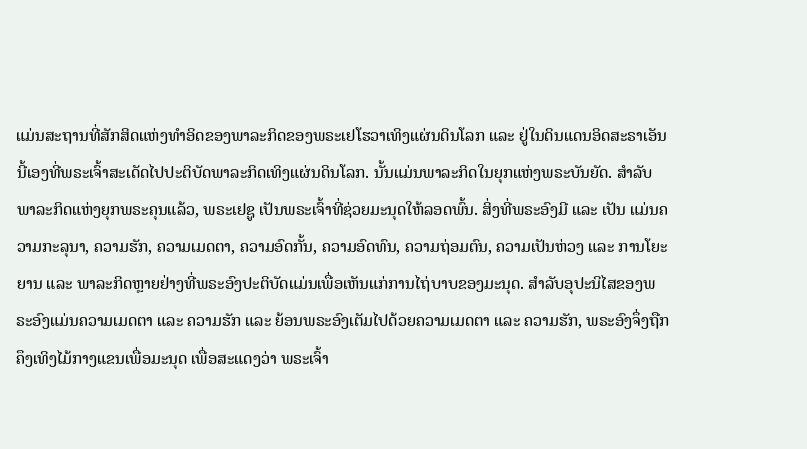ແມ່ນສະຖານທີ່ສັກສິດແຫ່ງທຳອິດຂອງພາລະກິດຂອງພຣະເຢໂຮວາເທິງແຜ່ນດິນໂລກ ແລະ ຢູ່ໃນດິນແດນອິດສະຣາເອັນນີ້ເອງທີ່ພຣະເຈົ້າສະເດັດໄປປະຕິບັດພາລະກິດເທິງແຜ່ນດິນໂລກ. ນັ້ນແມ່ນພາລະກິດໃນຍຸກແຫ່ງພຣະບັນຍັດ. ສຳລັບພາລະກິດແຫ່ງຍຸກພຣະຄຸນແລ້ວ, ພຣະເຢຊູ ເປັນພຣະເຈົ້າທີ່ຊ່ວຍມະນຸດໃຫ້ລອດພົ້ນ. ສິ່ງທີ່ພຣະອົງມີ ແລະ ເປັນ ແມ່ນຄວາມກະລຸນາ, ຄວາມຮັກ, ຄວາມເມດຕາ, ຄວາມອົດກັ້ນ, ຄວາມອົດທົນ, ຄວາມຖ່ອມຕົນ, ຄວາມເປັນຫ່ວງ ແລະ ການໂຍະຍານ ແລະ ພາລະກິດຫຼາຍຢ່າງທີ່ພຣະອົງປະຕິບັດແມ່ນເພື່ອເຫັນແກ່ການໄຖ່ບາບຂອງມະນຸດ. ສຳລັບອຸປະນິໄສຂອງພຣະອົງແມ່ນຄວາມເມດຕາ ແລະ ຄວາມຮັກ ແລະ ຍ້ອນພຣະອົງເຕັມໄປດ້ວຍຄວາມເມດຕາ ແລະ ຄວາມຮັກ, ພຣະອົງຈຶ່ງຖືກຄຶງເທິງໄມ້ກາງແຂນເພື່ອມະນຸດ ເພື່ອສະແດງວ່າ ພຣະເຈົ້າ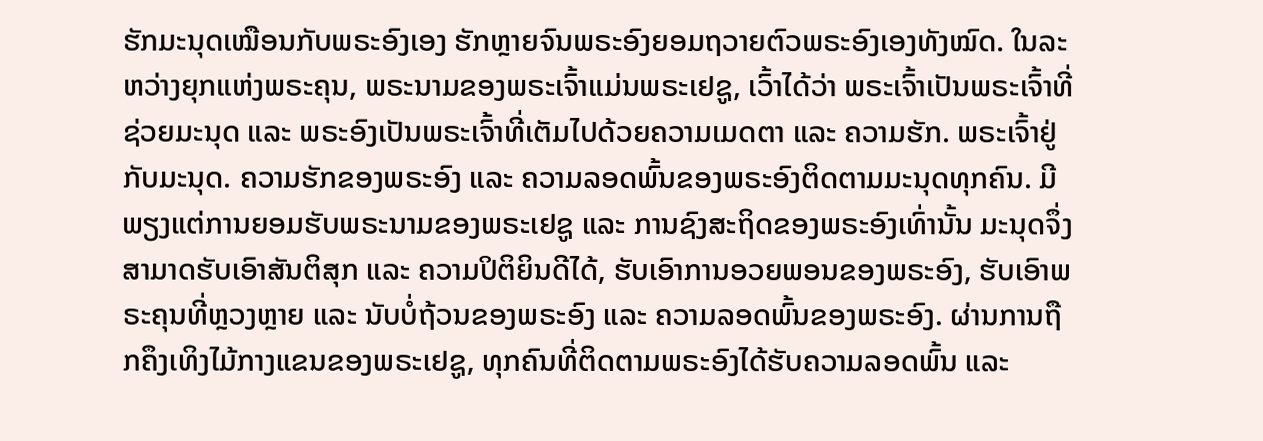ຮັກມະນຸດເໝືອນກັບພຣະອົງເອງ ຮັກຫຼາຍຈົນພຣະອົງຍອມຖວາຍຕົວພຣະອົງເອງທັງໝົດ. ໃນລະຫວ່າງຍຸກແຫ່ງພຣະຄຸນ, ພຣະນາມຂອງພຣະເຈົ້າແມ່ນພຣະເຢຊູ, ເວົ້າໄດ້ວ່າ ພຣະເຈົ້າເປັນພຣະເຈົ້າທີ່ຊ່ວຍມະນຸດ ແລະ ພຣະອົງເປັນພຣະເຈົ້າທີ່ເຕັມໄປດ້ວຍຄວາມເມດຕາ ແລະ ຄວາມຮັກ. ພຣະເຈົ້າຢູ່ກັບມະນຸດ. ຄວາມຮັກຂອງພຣະອົງ ແລະ ຄວາມລອດພົ້ນຂອງພຣະອົງຕິດຕາມມະນຸດທຸກຄົນ. ມີພຽງແຕ່ການຍອມຮັບພຣະນາມຂອງພຣະເຢຊູ ແລະ ການຊົງສະຖິດຂອງພຣະອົງເທົ່ານັ້ນ ມະນຸດຈຶ່ງສາມາດຮັບເອົາສັນຕິສຸກ ແລະ ຄວາມປິຕິຍິນດີໄດ້, ຮັບເອົາການອວຍພອນຂອງພຣະອົງ, ຮັບເອົາພຣະຄຸນທີ່ຫຼວງຫຼາຍ ແລະ ນັບບໍ່ຖ້ວນຂອງພຣະອົງ ແລະ ຄວາມລອດພົ້ນຂອງພຣະອົງ. ຜ່ານການຖືກຄຶງເທິງໄມ້ກາງແຂນຂອງພຣະເຢຊູ, ທຸກຄົນທີ່ຕິດຕາມພຣະອົງໄດ້ຮັບຄວາມລອດພົ້ນ ແລະ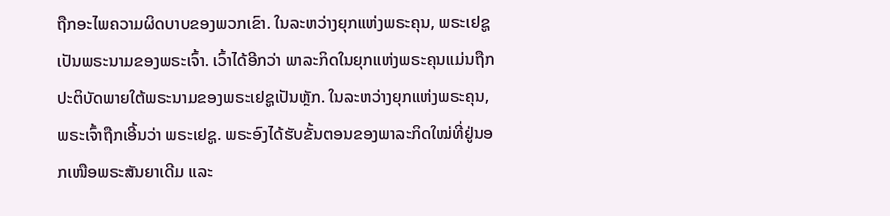ຖືກອະໄພຄວາມຜິດບາບຂອງພວກເຂົາ. ໃນລະຫວ່າງຍຸກແຫ່ງພຣະຄຸນ, ພຣະເຢຊູເປັນພຣະນາມຂອງພຣະເຈົ້າ. ເວົ້າໄດ້ອີກວ່າ ພາລະກິດໃນຍຸກແຫ່ງພຣະຄຸນແມ່ນຖືກປະຕິບັດພາຍໃຕ້ພຣະນາມຂອງພຣະເຢຊູເປັນຫຼັກ. ໃນລະຫວ່າງຍຸກແຫ່ງພຣະຄຸນ, ພຣະເຈົ້າຖືກເອີ້ນວ່າ ພຣະເຢຊູ. ພຣະອົງໄດ້ຮັບຂັ້ນຕອນຂອງພາລະກິດໃໝ່ທີ່ຢູ່ນອກເໜືອພຣະສັນຍາເດີມ ແລະ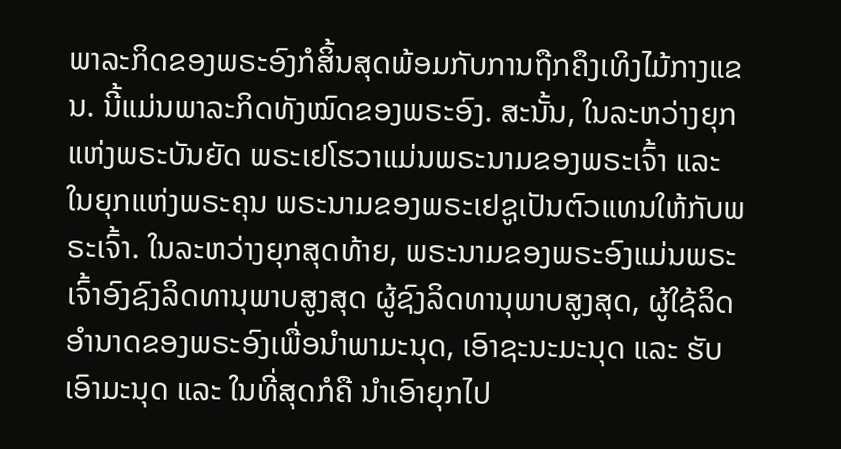ພາລະກິດຂອງພຣະອົງກໍສິ້ນສຸດພ້ອມກັບການຖືກຄຶງເທິງໄມ້ກາງແຂນ. ນີ້ແມ່ນພາລະກິດທັງໝົດຂອງພຣະອົງ. ສະນັ້ນ, ໃນລະຫວ່າງຍຸກແຫ່ງພຣະບັນຍັດ ພຣະເຢໂຮວາແມ່ນພຣະນາມຂອງພຣະເຈົ້າ ແລະ ໃນຍຸກແຫ່ງພຣະຄຸນ ພຣະນາມຂອງພຣະເຢຊູເປັນຕົວແທນໃຫ້ກັບພຣະເຈົ້າ. ໃນລະຫວ່າງຍຸກສຸດທ້າຍ, ພຣະນາມຂອງພຣະອົງແມ່ນພຣະເຈົ້າອົງຊົງລິດທານຸພາບສູງສຸດ ຜູ້ຊົງລິດທານຸພາບສູງສຸດ, ຜູ້ໃຊ້ລິດອຳນາດຂອງພຣະອົງເພື່ອນໍາພາມະນຸດ, ເອົາຊະນະມະນຸດ ແລະ ຮັບເອົາມະນຸດ ແລະ ໃນທີ່ສຸດກໍຄື ນໍາເອົາຍຸກໄປ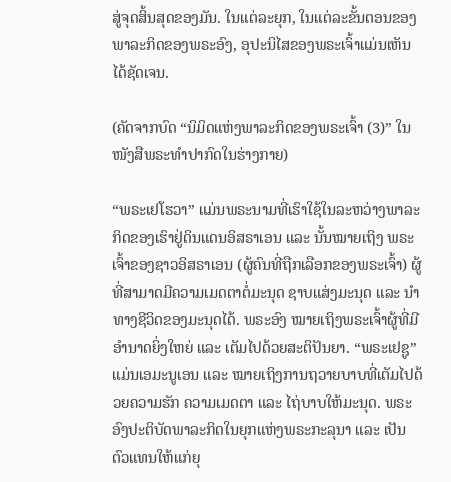ສູ່ຈຸດສິ້ນສຸດຂອງມັນ. ໃນແຕ່ລະຍຸກ, ໃນແຕ່ລະຂັ້ນຕອນຂອງພາລະກິດຂອງພຣະອົງ, ອຸປະນິໄສຂອງພຣະເຈົ້າແມ່ນເຫັນໄດ້ຊັດເຈນ.

(ຄັດຈາກບົດ “ນິມິດແຫ່ງພາລະກິດຂອງພຣະເຈົ້າ (3)” ໃນໜັງສືພຣະທໍາປາກົດໃນຮ່າງກາຍ)

“ພຣະເຢໂຮວາ” ແມ່ນພຣະນາມທີ່ເຮົາໃຊ້ໃນລະຫວ່າງພາລະກິດຂອງເຮົາຢູ່ດິນແດນອິສຣາເອນ ແລະ ນັ້ນໝາຍເຖິງ ພຣະເຈົ້າຂອງຊາວອິສຣາເອນ (ຜູ້ຄົນທີ່ຖືກເລືອກຂອງພຣະເຈົ້າ) ຜູ້ທີ່ສາມາດມີຄວາມເມດຕາຕໍ່ມະນຸດ ຊາບແສ່ງມະນຸດ ແລະ ນຳທາງຊີວິດຂອງມະນຸດໄດ້. ພຣະອົງ ໝາຍເຖິງພຣະເຈົ້າຜູ້ທີ່ມີອຳນາດຍິ່ງໃຫຍ່ ແລະ ເຕັມໄປດ້ວຍສະຕິປັນຍາ. “ພຣະເຢຊູ” ແມ່ນເອມະນູເອນ ແລະ ໝາຍເຖິງການຖວາຍບາບທີ່ເຕັມໄປດ້ວຍຄວາມຮັກ ຄວາມເມດຕາ ແລະ ໄຖ່ບາບໃຫ້ມະນຸດ. ພຣະອົງປະຕິບັດພາລະກິດໃນຍຸກແຫ່ງພຣະກະລຸນາ ແລະ ເປັນຕົວແທນໃຫ້ແກ່ຍຸ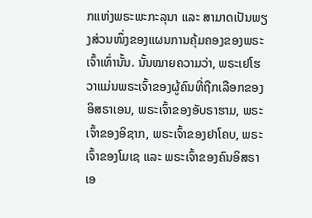ກແຫ່ງພຣະພະກະລຸນາ ແລະ ສາມາດເປັນພຽງສ່ວນໜຶ່ງຂອງແຜນການຄຸ້ມຄອງຂອງພຣະເຈົ້າເທົ່ານັ້ນ. ນັ້ນໝາຍຄວາມວ່າ, ພຣະເຢໂຮວາແມ່ນພຣະເຈົ້າຂອງຜູ້ຄົນທີ່ຖືກເລືອກຂອງອິສຣາເອນ, ພຣະເຈົ້າຂອງອັບຣາຮາມ, ພຣະເຈົ້າຂອງອິຊາກ, ພຣະເຈົ້າຂອງຢາໂຄບ, ພຣະເຈົ້າຂອງໂມເຊ ແລະ ພຣະເຈົ້າຂອງຄົນອິສຣາເອ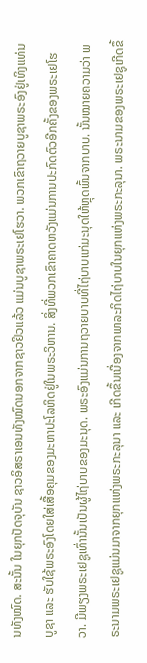ນທັງໝົດ. ສະນັ້ນ ໃນຍຸກປັດຈຸບັນ ຊາວອິສຣາເອນທັງໝົດນອກຈາກຊາວຢິວແລ້ວ ແມ່ນບູຊາພຣະເຢໂຮວາ. ພວກເຂົາຖວາຍບູຊາພຣະອົງຢູ່ເທິງແທ່ນບູຊາ ແລະ ຮັບໃຊ້ພຣະອົງໂດຍໃສ່ເສື້ອຄຸມຂອງມະຫາປະໂລຫິດຢູ່ໃນພຣະວິຫານ. ສິ່ງທີ່ພວກເຂົາຄາດຫວັງແມ່ນການປະກົດຕົວອີກຄັ້ງຂອງພຣະເຢໂຮວາ. ມີພຽງພຣະເຢຊູເທົ່ານັ້ນເປັນຜູ້ໄຖ່ບາບຂອງມະນຸດ. ພຣະອົງແມ່ນການຖວາຍບາບທີ່ໄຖ່ບາບແກ່ມະນຸດໃຫ້ຫຼຸດພົ້ນຈາກບາບ. ນັ້ນໝາຍຄວາມວ່າ ພຣະນາມພຣະເຢຊູແມ່ນມາຈາກຍຸກແຫ່ງພຣະກະລຸນາ ແລະ ເກີດຂຶ້ນເນື່ອງຈາກພາລະກິດໄຖ່ບາບໃນຍຸກແຫ່ງພຣະກະລຸນາ. ພຣະນາມຂອງພຣະເຢຊູເກີດຂຶ້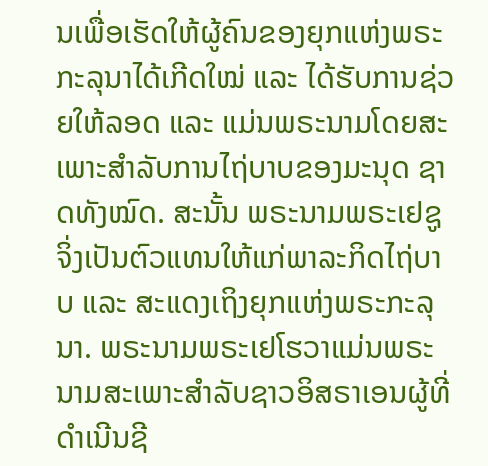ນເພື່ອເຮັດໃຫ້ຜູ້ຄົນຂອງຍຸກແຫ່ງພຣະກະລຸນາໄດ້ເກີດໃໝ່ ແລະ ໄດ້ຮັບການຊ່ວຍໃຫ້ລອດ ແລະ ແມ່ນພຣະນາມໂດຍສະເພາະສຳລັບການໄຖ່ບາບຂອງມະນຸດ ຊາດທັງໝົດ. ສະນັ້ນ ພຣະນາມພຣະເຢຊູຈິ່ງເປັນຕົວແທນໃຫ້ແກ່ພາລະກິດໄຖ່ບາບ ແລະ ສະແດງເຖິງຍຸກແຫ່ງພຣະກະລຸນາ. ພຣະນາມພຣະເຢໂຮວາແມ່ນພຣະນາມສະເພາະສຳລັບຊາວອິສຣາເອນຜູ້ທີ່ດຳເນີນຊີ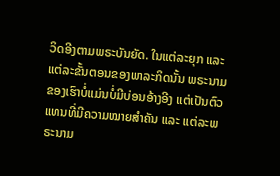ວິດອີງຕາມພຣະບັນຍັດ. ໃນແຕ່ລະຍຸກ ແລະ ແຕ່ລະຂັ້ນຕອນຂອງພາລະກິດນັ້ນ ພຣະນາມຂອງເຮົາບໍ່ແມ່ນບໍ່ມີບ່ອນອ້າງອີງ ແຕ່ເປັນຕົວແທນທີ່ມີຄວາມໝາຍສໍາຄັນ ແລະ ແຕ່ລະພຣະນາມ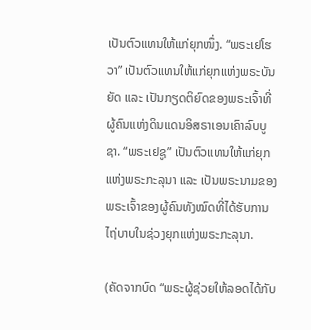ເປັນຕົວແທນໃຫ້ແກ່ຍຸກໜຶ່ງ. “ພຣະເຢໂຮວາ” ເປັນຕົວແທນໃຫ້ແກ່ຍຸກແຫ່ງພຣະບັນຍັດ ແລະ ເປັນກຽດຕິຍົດຂອງພຣະເຈົ້າທີ່ຜູ້ຄົນແຫ່ງດິນແດນອິສຣາເອນເຄົາລົບບູຊາ. “ພຣະເຢຊູ” ເປັນຕົວແທນໃຫ້ແກ່ຍຸກແຫ່ງພຣະກະລຸນາ ແລະ ເປັນພຣະນາມຂອງພຣະເຈົ້າຂອງຜູ້ຄົນທັງໝົດທີ່ໄດ້ຮັບການໄຖ່ບາບໃນຊ່ວງຍຸກແຫ່ງພຣະກະລຸນາ.

(ຄັດຈາກບົດ “ພຣະຜູ້ຊ່ວຍໃຫ້ລອດໄດ້ກັບ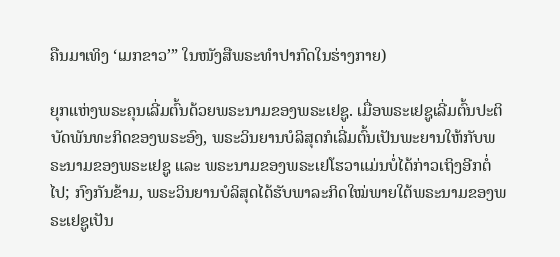ຄືນມາເທິງ ‘ເມກຂາວ’” ໃນໜັງສືພຣະທໍາປາກົດໃນຮ່າງກາຍ)

ຍຸກແຫ່ງພຣະຄຸນເລີ່ມຕົ້ນດ້ວຍພຣະນາມຂອງພຣະເຢຊູ. ເມື່ອພຣະເຢຊູເລີ່ມຕົ້ນປະຕິບັດພັນທະກິດຂອງພຣະອົງ, ພຣະວິນຍານບໍລິສຸດກໍເລີ່ມຕົ້ນເປັນພະຍານໃຫ້ກັບພຣະນາມຂອງພຣະເຢຊູ ແລະ ພຣະນາມຂອງພຣະເຢໂຮວາແມ່ນບໍ່ໄດ້ກ່າວເຖິງອີກຕໍ່ໄປ; ກົງກັນຂ້າມ, ພຣະວິນຍານບໍລິສຸດໄດ້ຮັບພາລະກິດໃໝ່ພາຍໃຕ້ພຣະນາມຂອງພຣະເຢຊູເປັນ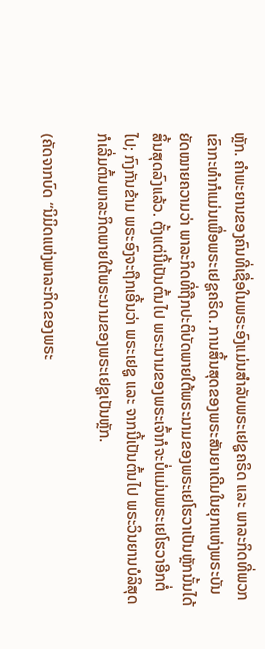ຫຼັກ. ຄຳພະຍານຂອງຄົນທີ່ເຊື່ອໃນພຣະອົງແມ່ນສຳລັບພຣະເຢຊູຄຣິດ ແລະ ພາລະກິດທີ່ພວກເຂົາກະທຳກໍແມ່ນເພື່ອພຣະເຢຊູຄຣິດ. ການສິ້ນສຸດຂອງພຣະສັນຍາເດີມໃນຍຸກແຫ່ງພຣະບັນຍັດໝາຍຄວາມວ່າ ພາລະກິດທີ່ຖືກປະຕິບັດພາຍໃຕ້ພຣະນາມຂອງພຣະເຢໂຮວາເປັນຫຼັກນັ້ນໄດ້ສິ້ນສຸດລົງແລ້ວ. ຕັ້ງແຕ່ນີ້ເປັນຕົ້ນໄປ ພຣະນາມຂອງພຣະເຈົ້າກໍຈະບໍ່ແມ່ນພຣະເຢໂຮວາອີກຕໍ່ໄປ; ກົງກັນຂ້າມ ພຣະອົງຈະຖືກເອີ້ນວ່າ ພຣະເຢຊູ ແລະ ຈາກນີ້ເປັນຕົ້ນໄປ ພຣະວິນຍານບໍລິສຸດກໍເລີ່ມຕົ້ນພາລະກິດພາຍໃຕ້ພຣະນາມຂອງພຣະເຢຊູເປັນຫຼັກ.

(ຄັດຈາກບົດ “ນິມິດແຫ່ງພາລະກິດຂອງພຣະ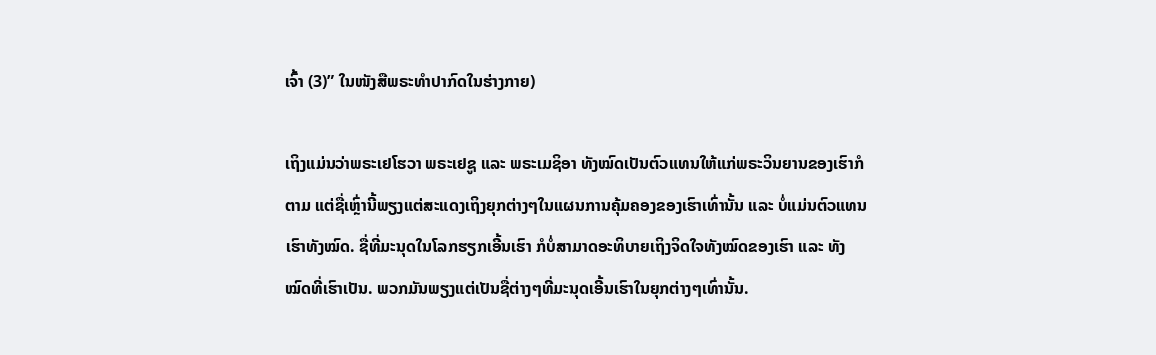ເຈົ້າ (3)” ໃນໜັງສືພຣະທໍາປາກົດໃນຮ່າງກາຍ)

ເຖິງແມ່ນວ່າພຣະເຢໂຮວາ ພຣະເຢຊູ ແລະ ພຣະເມຊິອາ ທັງໝົດເປັນຕົວແທນໃຫ້ແກ່ພຣະວິນຍານຂອງເຮົາກໍຕາມ ແຕ່ຊື່ເຫຼົ່ານີ້ພຽງແຕ່ສະແດງເຖິງຍຸກຕ່າງໆໃນແຜນການຄຸ້ມຄອງຂອງເຮົາເທົ່ານັ້ນ ແລະ ບໍ່ແມ່ນຕົວແທນເຮົາທັງໝົດ. ຊື່ທີ່ມະນຸດໃນໂລກຮຽກເອີ້ນເຮົາ ກໍບໍ່ສາມາດອະທິບາຍເຖິງຈິດໃຈທັງໝົດຂອງເຮົາ ແລະ ທັງໝົດທີ່ເຮົາເປັນ. ພວກມັນພຽງແຕ່ເປັນຊື່ຕ່າງໆທີ່ມະນຸດເອີ້ນເຮົາໃນຍຸກຕ່າງໆເທົ່ານັ້ນ.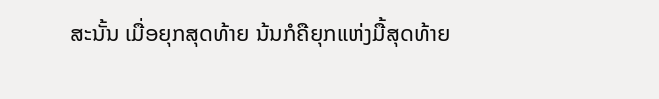ສະນັ້ນ ເມື່ອຍຸກສຸດທ້າຍ ນ້ນກໍຄືຍຸກແຫ່ງມື້ສຸດທ້າຍ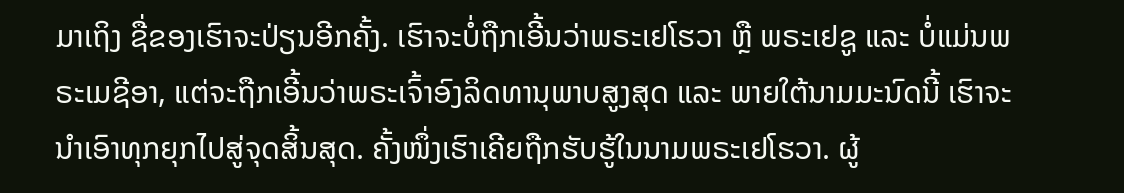ມາເຖິງ ຊື່ຂອງເຮົາຈະປ່ຽນອີກຄັ້ງ. ເຮົາຈະບໍ່ຖືກເອີ້ນວ່າພຣະເຢໂຮວາ ຫຼື ພຣະເຢຊູ ແລະ ບໍ່ແມ່ນພຣະເມຊີອາ, ແຕ່ຈະຖືກເອີ້ນວ່າພຣະເຈົ້າອົງລິດທານຸພາບສູງສຸດ ແລະ ພາຍໃຕ້ນາມມະນົດນີ້ ເຮົາຈະນຳເອົາທຸກຍຸກໄປສູ່ຈຸດສິ້ນສຸດ. ຄັ້ງໜຶ່ງເຮົາເຄີຍຖືກຮັບຮູ້ໃນນາມພຣະເຢໂຮວາ. ຜູ້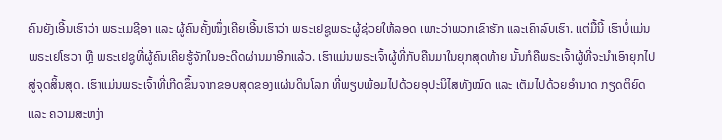ຄົນຍັງເອີ້ນເຮົາວ່າ ພຣະເມຊີອາ ແລະ ຜູ້ຄົນຄັ້ງໜຶ່ງເຄີຍເອີ້ນເຮົາວ່າ ພຣະເຢຊູພຣະຜູ້ຊ່ວຍໃຫ້ລອດ ເພາະວ່າພວກເຂົາຮັກ ແລະເຄົາລົບເຮົາ. ແຕ່ມື້ນີ້ ເຮົາບໍ່ແມ່ນພຣະເຢໂຮວາ ຫຼື ພຣະເຢຊູທີ່ຜູ້ຄົນເຄີຍຮູ້ຈັກໃນອະດີດຜ່ານມາອີກແລ້ວ. ເຮົາແມ່ນພຣະເຈົ້າຜູ້ທີ່ກັບຄືນມາໃນຍຸກສຸດທ້າຍ ນັ້ນກໍຄືພຣະເຈົ້າຜູ້ທີ່ຈະນຳເອົາຍຸກໄປສູ່ຈຸດສິ້ນສຸດ. ເຮົາແມ່ນພຣະເຈົ້າທີ່ເກີດຂຶ້ນຈາກຂອບສຸດຂອງແຜ່ນດິນໂລກ ທີ່ພຽບພ້ອມໄປດ້ວຍອຸປະນິໄສທັງໝົດ ແລະ ເຕັມໄປດ້ວຍອຳນາດ ກຽດຕິຍົດ ແລະ ຄວາມສະຫງ່າ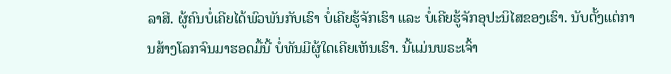ລາສີ. ຜູ້ຄົນບໍ່ເຄີຍໄດ້ພົວພັນກັບເຮົາ ບໍ່ເຄີຍຮູ້ຈັກເຮົາ ແລະ ບໍ່ເຄີຍຮູ້ຈັກອຸປະນິໄສຂອງເຮົາ. ນັບຕັ້ງແຕ່ການສ້າງໂລກຈົນມາຮອດມື້ນີ້ ບໍ່ທັນມີຜູ້ໃດເຄີຍເຫັນເຮົາ. ນີ້ແມ່ນພຣະເຈົ້າ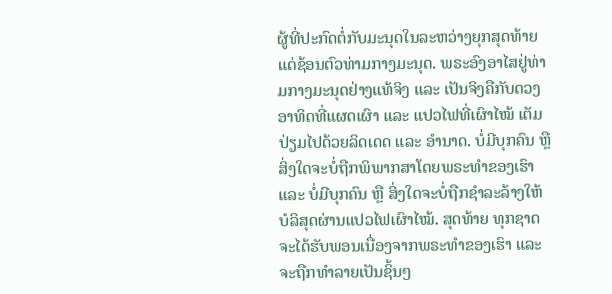ຜູ້ທີ່ປະກົດຕໍ່ກັບມະນຸດໃນລະຫວ່າງຍຸກສຸດທ້າຍ ແຕ່ຊ້ອນຕົວທ່າມກາງມະນຸດ. ພຣະອົງອາໄສຢູ່ທ່າມກາງມະນຸດຢ່າງແທ້ຈິງ ແລະ ເປັນຈິງຄືກັບດວງອາທິດທີ່ແຜດເຜົາ ແລະ ແປວໄຟທີ່ເຜົາໄໝ້ ເຕັມປ່ຽມໄປດ້ວຍລິດເດດ ແລະ ອຳນາດ. ບໍ່ມີບຸກຄົນ ຫຼື ສິ່ງໃດຈະບໍ່ຖືກພິພາກສາໂດຍພຣະທຳຂອງເຮົາ ແລະ ບໍ່ມີບຸກຄົນ ຫຼື ສິ່ງໃດຈະບໍ່ຖືກຊຳລະລ້າງໃຫ້ບໍລິສຸດຜ່ານແປວໄຟເຜົາໄໝ້. ສຸດທ້າຍ ທຸກຊາດຈະໄດ້ຮັບພອນເນື່ອງຈາກພຣະທຳຂອງເຮົາ ແລະ ຈະຖືກທໍາລາຍເປັນຊິ້ນໆ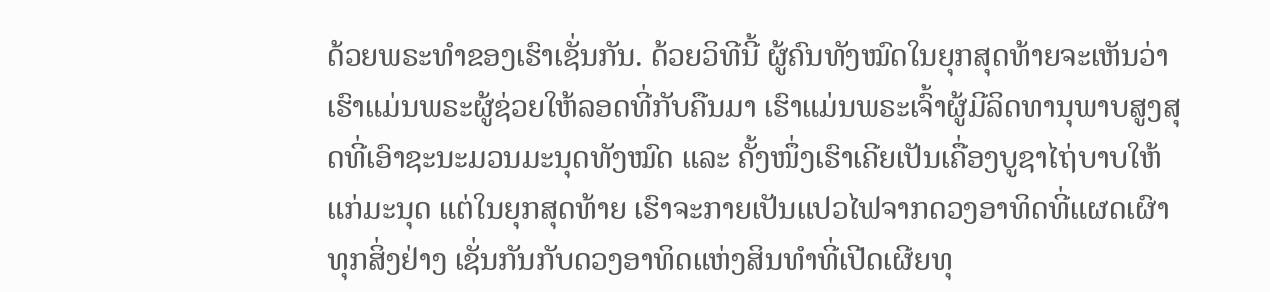ດ້ວຍພຣະທຳຂອງເຮົາເຊັ່ນກັນ. ດ້ວຍວິທີນີ້ ຜູ້ຄົນທັງໝົດໃນຍຸກສຸດທ້າຍຈະເຫັນວ່າເຮົາແມ່ນພຣະຜູ້ຊ່ວຍໃຫ້ລອດທີ່ກັບຄືນມາ ເຮົາແມ່ນພຣະເຈົ້າຜູ້ມີລິດທານຸພາບສູງສຸດທີ່ເອົາຊະນະມວນມະນຸດທັງໝົດ ແລະ ຄັ້ງໜຶ່ງເຮົາເຄີຍເປັນເຄື່ອງບູຊາໄຖ່ບາບໃຫ້ແກ່ມະນຸດ ແຕ່ໃນຍຸກສຸດທ້າຍ ເຮົາຈະກາຍເປັນແປວໄຟຈາກດວງອາທິດທີ່ແຜດເຜົາທຸກສິ່ງຢ່າງ ເຊັ່ນກັນກັບດວງອາທິດແຫ່ງສິນທຳທີ່ເປີດເຜີຍທຸ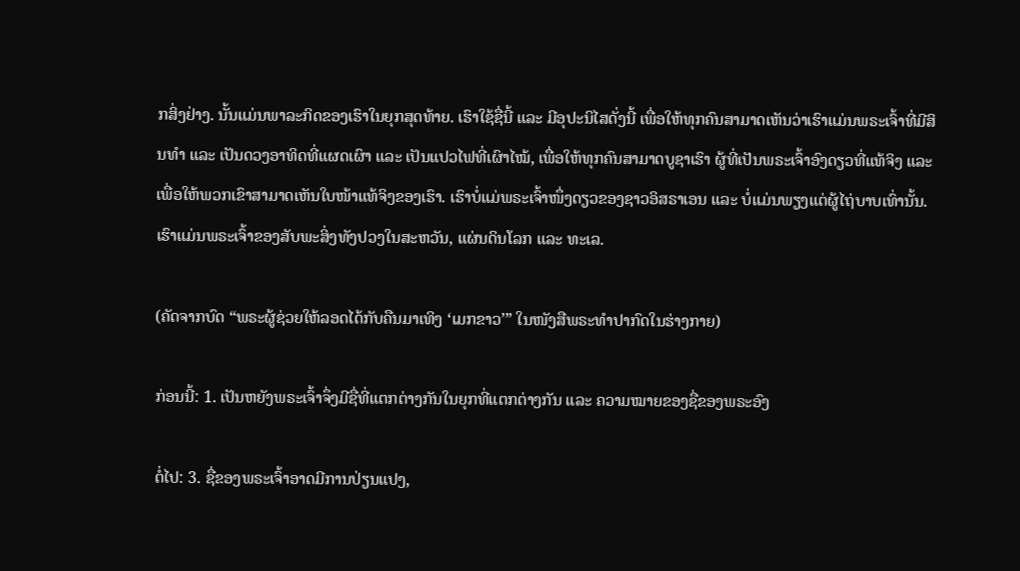ກສິ່ງຢ່າງ. ນັ້ນແມ່ນພາລະກິດຂອງເຮົາໃນຍຸກສຸດທ້າຍ. ເຮົາໃຊ້ຊື່ນີ້ ແລະ ມີອຸປະນິໄສດັ່ງນີ້ ເພື່ອໃຫ້ທຸກຄົນສາມາດເຫັນວ່າເຮົາແມ່ນພຣະເຈົ້າທີ່ມີສິນທຳ ແລະ ເປັນດວງອາທິດທີ່ແຜດເຜົາ ແລະ ເປັນແປວໄຟທີ່ເຜົາໄໝ້, ເພື່ອໃຫ້ທຸກຄົນສາມາດບູຊາເຮົາ ຜູ້ທີ່ເປັນພຣະເຈົ້າອົງດຽວທີ່ແທ້ຈິງ ແລະ ເພື່ອໃຫ້ພວກເຂົາສາມາດເຫັນໃບໜ້າແທ້ຈິງຂອງເຮົາ. ເຮົາບໍ່ແມ່ພຣະເຈົ້າໜຶ່ງດຽວຂອງຊາວອິສຣາເອນ ແລະ ບໍ່ແມ່ນພຽງແຕ່ຜູ້ໄຖ່ບາບເທົ່ານັ້ນ. ເຮົາແມ່ນພຣະເຈົ້າຂອງສັບພະສິ່ງທັງປວງໃນສະຫວັນ, ແຜ່ນດິນໂລກ ແລະ ທະເລ.

(ຄັດຈາກບົດ “ພຣະຜູ້ຊ່ວຍໃຫ້ລອດໄດ້ກັບຄືນມາເທິງ ‘ເມກຂາວ’” ໃນໜັງສືພຣະທໍາປາກົດໃນຮ່າງກາຍ)

ກ່ອນນີ້: 1. ເປັນຫຍັງພຣະເຈົ້າຈຶ່ງມີຊື່ທີ່ແຕກຕ່າງກັນໃນຍຸກທີ່ແຕກຕ່າງກັນ ແລະ ຄວາມໝາຍຂອງຊື່ຂອງພຣະອົງ

ຕໍ່ໄປ: 3. ຊື່ຂອງພຣະເຈົ້າອາດມີການປ່ຽນແປງ,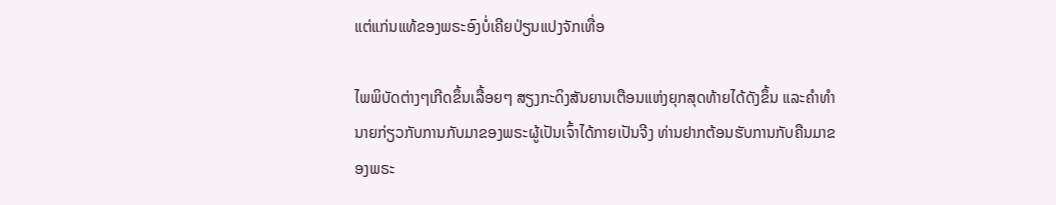ແຕ່ແກ່ນແທ້ຂອງພຣະອົງບໍ່ເຄີຍປ່ຽນແປງຈັກເທື່ອ

ໄພພິບັດຕ່າງໆເກີດຂຶ້ນເລື້ອຍໆ ສຽງກະດິງສັນຍານເຕືອນແຫ່ງຍຸກສຸດທ້າຍໄດ້ດັງຂຶ້ນ ແລະຄໍາທໍານາຍກ່ຽວກັບການກັບມາຂອງພຣະຜູ້ເປັນເຈົ້າໄດ້ກາຍເປັນຈີງ ທ່ານຢາກຕ້ອນຮັບການກັບຄືນມາຂອງພຣະ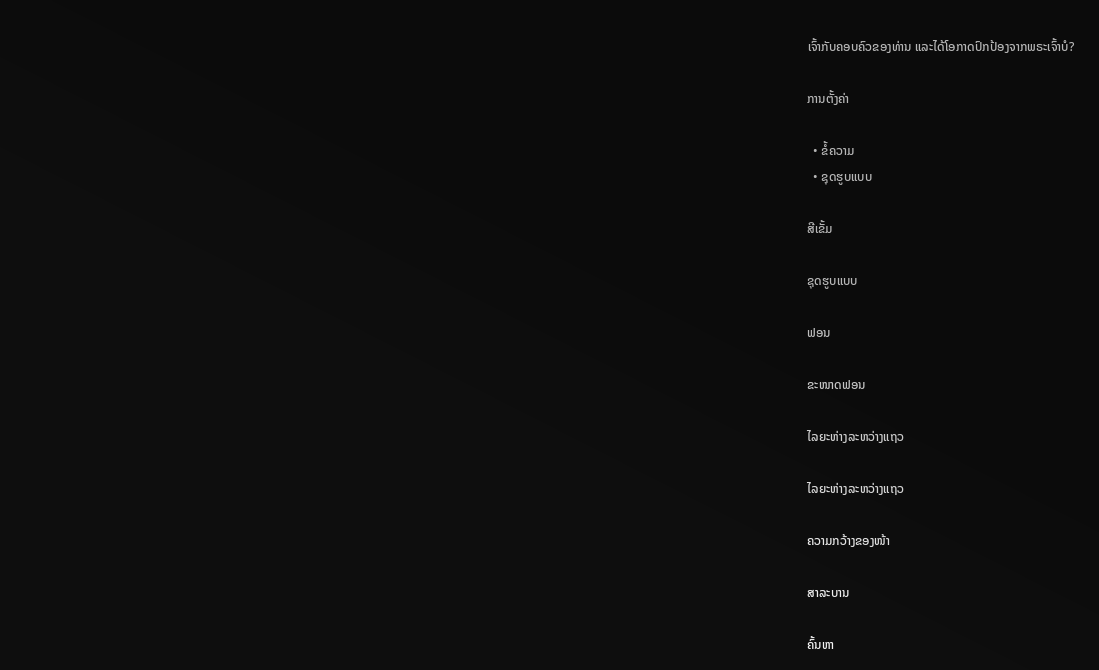ເຈົ້າກັບຄອບຄົວຂອງທ່ານ ແລະໄດ້ໂອກາດປົກປ້ອງຈາກພຣະເຈົ້າບໍ?

ການຕັ້ງຄ່າ

  • ຂໍ້ຄວາມ
  • ຊຸດຮູບແບບ

ສີເຂັ້ມ

ຊຸດຮູບແບບ

ຟອນ

ຂະໜາດຟອນ

ໄລຍະຫ່າງລະຫວ່າງແຖວ

ໄລຍະຫ່າງລະຫວ່າງແຖວ

ຄວາມກວ້າງຂອງໜ້າ

ສາລະບານ

ຄົ້ນຫາ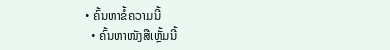• ຄົ້ນຫາຂໍ້ຄວາມນີ້
  • ຄົ້ນຫາໜັງສືເຫຼັ້ມນີ້